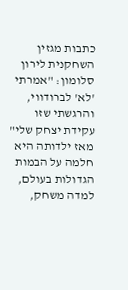כתבות מגזין
השחקנית לירון סלומון: "אמרתי 'לא' לברודווי, והרגשתי שזו עקידת יצחק שלי"
מאז ילדותה היא חלמה על הבמות הגדולות בעולם, למדה משחק,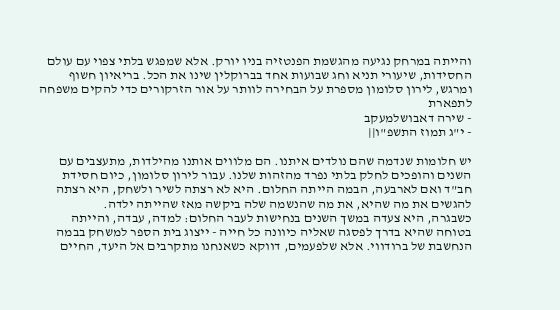והייתה במרחק נגיעה מהגשמת הפנטזיה בניו יורק. אלא שמפגש בלתי צפוי עם עולם החסידות, שיעורי תניא וחג שבועות אחד בברוקלין שינו את הכל. בריאיון חשוף ומרגש, לירון סלומון מספרת על הבחירה לוותר על אור הזרקורים כדי להקים משפחה לתפארת
- שירה דאבושלמעקב
- י"ג תמוז התשפ"ו||

יש חלומות שנדמה שהם נולדים איתנו. הם מלווים אותנו מהילדות, מתעצבים עם השנים והופכים לחלק בלתי נפרד מהזהות שלנו. עבור לירון סלומון, כיום חסידת חב"ד ואם לארבעה, הבמה הייתה החלום. היא לא רצתה לשיר ולשחק, היא רצתה להגשים את מה שהיא, את מה שהנשמה שלה ביקשה מאז שהייתה ילדה.
כשבגרה, היא צעדה במשך השנים בנחישות לעבר החלום: למדה, עבדה, והייתה בטוחה שהיא בדרך לפסגה שאליה כיוונה כל חייה - ייצוג בית הספר למשחק בבמה הנחשבת של ברודווי. אלא שלפעמים, דווקא כשאנחנו מתקרבים אל היעד, החיים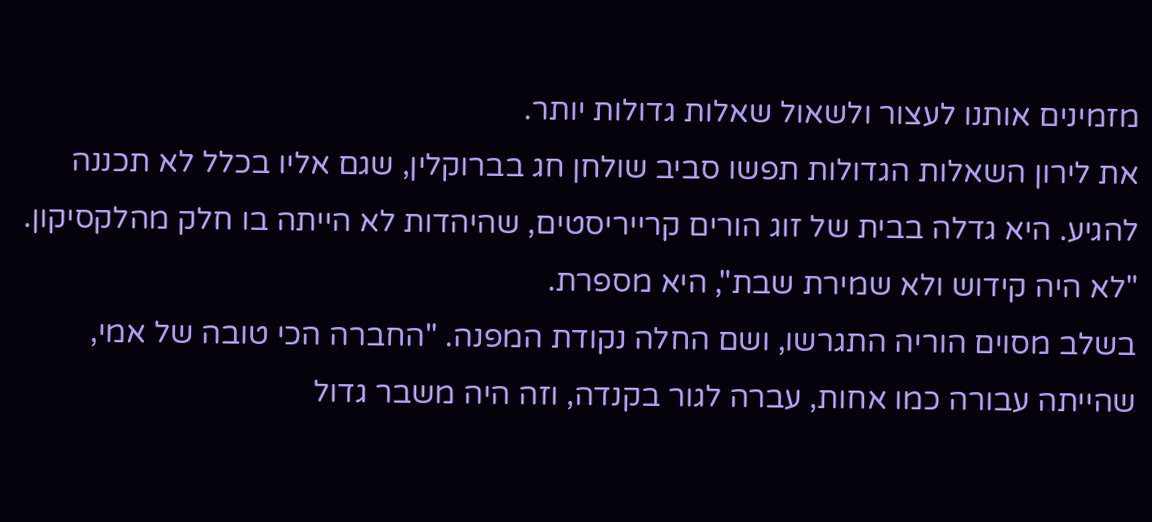מזמינים אותנו לעצור ולשאול שאלות גדולות יותר.
את לירון השאלות הגדולות תפשו סביב שולחן חג בברוקלין, שגם אליו בכלל לא תכננה להגיע. היא גדלה בבית של זוג הורים קרייריסטים, שהיהדות לא הייתה בו חלק מהלקסיקון. "לא היה קידוש ולא שמירת שבת", היא מספרת.
בשלב מסוים הוריה התגרשו, ושם החלה נקודת המפנה. "החברה הכי טובה של אמי, שהייתה עבורה כמו אחות, עברה לגור בקנדה, וזה היה משבר גדול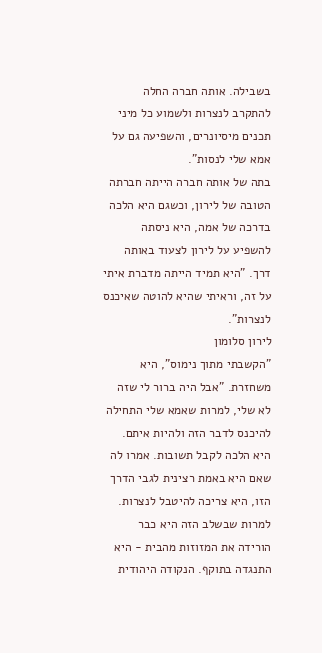בשבילה. אותה חברה החלה להתקרב לנצרות ולשמוע כל מיני תכנים מיסיונרים, והשפיעה גם על אמא שלי לנסות".
בתה של אותה חברה הייתה חברתה הטובה של לירון, וכשגם היא הלכה בדרכה של אמה, היא ניסתה להשפיע על לירון לצעוד באותה דרך. "היא תמיד הייתה מדברת איתי על זה, וראיתי שהיא להוטה שאיכנס לנצרות".
לירון סלומון
"הקשבתי מתוך נימוס", היא משחזרת. "אבל היה ברור לי שזה לא שלי, למרות שאמא שלי התחילה להיכנס לדבר הזה ולהיות איתם. היא הלכה לקבל תשובות. אמרו לה שאם היא באמת רצינית לגבי הדרך הזו, היא צריכה להיטבל לנצרות. למרות שבשלב הזה היא כבר הורידה את המזוזות מהבית - היא התנגדה בתוקף. הנקודה היהודית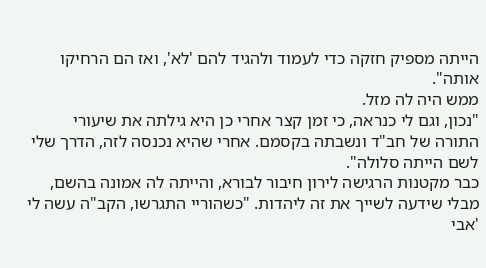הייתה מספיק חזקה כדי לעמוד ולהגיד להם 'לא', ואז הם הרחיקו אותה".
ממש היה לה מזל.
"נכון, וגם לי כנראה, כי זמן קצר אחרי כן היא גילתה את שיעורי התורה של חב"ד ונשבתה בקסמם. אחרי שהיא נכנסה לזה, הדרך שלי לשם הייתה סלולה".
כבר מקטנות הרגישה לירון חיבור לבורא, והייתה לה אמונה בהשם, מבלי שידעה לשייך את זה ליהדות. "כשהוריי התגרשו, הקב"ה עשה לי 'אבי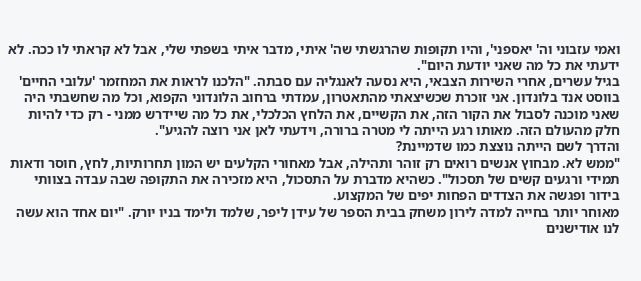ואמי עזבוני וה' יאספני', והיו תקופות שהרגשתי שה' איתי, מדבר איתי בשפתי שלי, אבל לא קראתי לו ככה. לא ידעתי את כל מה שאני יודעת היום".
בגיל עשרים, אחרי השירות הצבאי, היא נסעה לאנגליה עם סבתה. "הלכנו לראות את המחזמר 'עלובי החיים' בווסט אנד בלונדון. אני זוכרת שכשיצאתי מהתאטרון, עמדתי ברחוב הלונדוני הקפוא, וכל מה שחשבתי היה שאני מוכנה לסבול את הקור הזה, את הקשיים, את הלחץ הכלכלי, את כל מה שיידרש ממני - רק כדי להיות חלק מהעולם הזה. מאותו רגע הייתה לי מטרה ברורה, וידעתי לאן אני רוצה להגיע".
והדרך לשם הייתה נוצצת כמו שדמיינת?
"ממש לא. מבחוץ אנשים רואים רק זוהר ותהילה, אבל מאחורי הקלעים יש המון תחרותיות, לחץ, חוסר ודאות תמידי ורגעים קשים של תסכול". כשהיא מדברת על התסכול, היא מזכירה את התקופה שבה עבדה בצוותי בידור ופגשה את הצדדים הפחות יפים של המקצוע.
מאוחר יותר בחייה למדה לירון משחק בבית הספר של עידן ליפר, שלמד ולימד בניו יורק. "יום אחד הוא עשה לנו אודישנים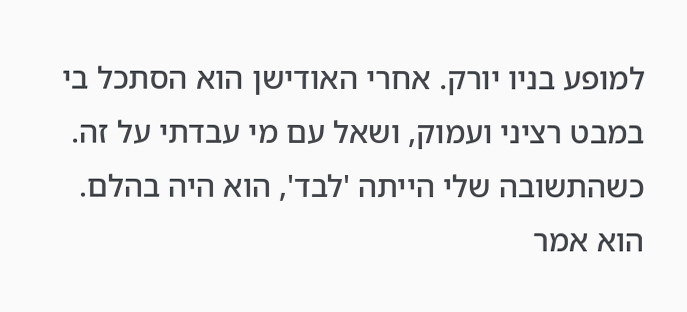למופע בניו יורק. אחרי האודישן הוא הסתכל בי במבט רציני ועמוק, ושאל עם מי עבדתי על זה. כשהתשובה שלי הייתה 'לבד', הוא היה בהלם. הוא אמר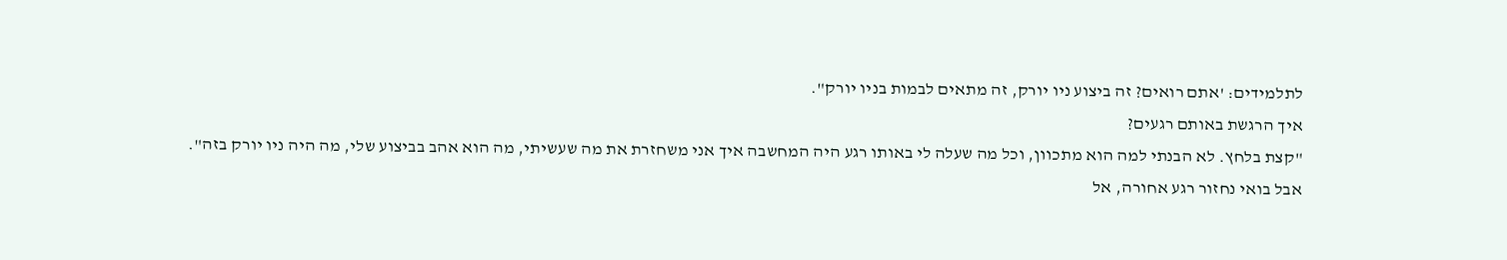לתלמידים: 'אתם רואים? זה ביצוע ניו יורק, זה מתאים לבמות בניו יורק".
איך הרגשת באותם רגעים?
"קצת בלחץ. לא הבנתי למה הוא מתכוון, וכל מה שעלה לי באותו רגע היה המחשבה איך אני משחזרת את מה שעשיתי, מה הוא אהב בביצוע שלי, מה היה ניו יורק בזה".
אבל בואי נחזור רגע אחורה, אל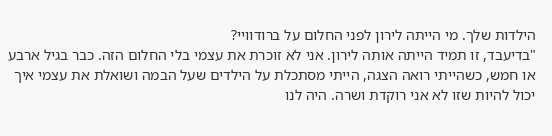הילדות שלך. מי הייתה לירון לפני החלום על ברודוויי?
"בדיעבד, זו תמיד הייתה אותה לירון. אני לא זוכרת את עצמי בלי החלום הזה. כבר בגיל ארבע או חמש, כשהייתי רואה הצגה, הייתי מסתכלת על הילדים שעל הבמה ושואלת את עצמי איך יכול להיות שזו לא אני רוקדת ושרה. היה לנו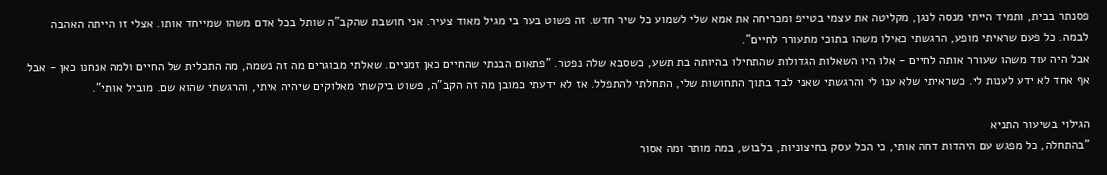פסנתר בבית, ותמיד הייתי מנסה לנגן, מקליטה את עצמי בטייפ ומכריחה את אמא שלי לשמוע כל שיר חדש. זה פשוט בער בי מגיל מאוד צעיר. אני חושבת שהקב"ה שותל בכל אדם משהו שמייחד אותו. אצלי זו הייתה האהבה לבמה. כל פעם שראיתי מופע, הרגשתי כאילו משהו בתוכי מתעורר לחיים".
אבל היה עוד משהו שעורר אותה לחיים - אלו היו השאלות הגדולות שהתחילו בהיותה בת תשע, כשסבא שלה נפטר. "פתאום הבנתי שהחיים כאן זמניים. שאלתי מבוגרים מה זה נשמה, מה התכלית של החיים ולמה אנחנו כאן - אבל אף אחד לא ידע לענות לי. כשראיתי שלא ענו לי והרגשתי שאני לבד בתוך התחושות שלי, התחלתי להתפלל. אז לא ידעתי כמובן מה זה הקב"ה, פשוט ביקשתי מאלוקים שיהיה איתי, והרגשתי שהוא שם. מוביל אותי".

הגילוי בשיעור התניא
"בהתחלה, כל מפגש עם היהדות דחה אותי, כי הכל עסק בחיצוניות, בלבוש, במה מותר ומה אסור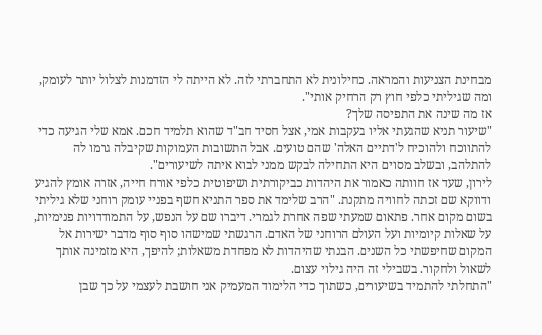מבחינת הצניעות והמראה. כחילונית לא התחברתי לזה. לא הייתה לי הזדמנות לצלול יותר לעומק, ומה שגיליתי כלפי חוץ רק הרחיק אותי".
אז מה שינה את התפיסה שלך?
"שיעור תניא שהגעתי אליו בעקבות אמי, אצל חסיד חב"ד שהוא תלמיד חכם. אמא שלי הגיעה כדי להתווכח ולהוכיח ל'דתיים האלה' שהם טועים. אבל התשובות העמוקות שקיבלה גרמו לה להתלהב, ובשלב מסוים היא התחילה לבקש ממני לבוא איתה לשיעורים".
לירון, שעד אז חוותה כאמור את היהדות כביקורתית ושיפוטית כלפי אורח חייה, אזרה אומץ להגיע ודווקא שם זכתה לחוויה מתקנת. "הרב שלימד את ספר התניא חשף בפניי עומק רוחני שלא גיליתי בשום מקום אחר. פתאום שמעתי שפה אחרת לגמרי. דיברו שם על הנפש, על התמודדויות פנימיות, על שאלות קיומיות ועל העולם הרוחני של האדם. הרגשתי שמישהו סוף סוף מדבר ישירות אל המקום שחיפשתי כל השנים. הבנתי שהיהדות לא מפחדת משאלות; להיפך, היא מזמינה אותך לשאול ולחקור. בשבילי זה היה גילוי עצום.
"התחלתי להתמיד בשיעורים, כשתוך כדי הלימוד המעמיק אני חושבת לעצמי על כך שבן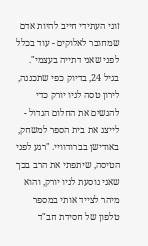זוגי העתידי חייב להיות אדם שמחובר לאלוקים - עוד בכלל לפני שאני דתייה בעצמי".
בגיל 24, בדיוק כפי שתכננה, לירון טסה לניו יורק כדי להגשים את החלום הגדול - לייצג את בית הספר למשחק, באודישן בברודוויי. "רגע לפני הטיסה, שיתפתי את הרב בכך שאני נוסעת לניו יורק, והוא מיהר לצייד אותי במספר טלפון של חסידת חב"ד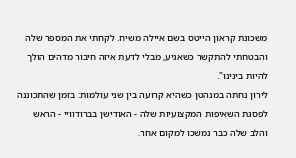משכונת קראון הייטס בשם איילה משיח. לקחתי את המספר שלה והבטחתי להתקשר כשאגיע, מבלי לדעת איזה חיבור מדהים הולך להיות בינינו".
לירון נחתה במנהטן כשהיא קרועה בין שני עולמות: בזמן שהתכוננה לפסגת השאיפות המקצועיות שלה - האודישן בברודוויי - הראש והלב שלה כבר נמשכו למקום אחר.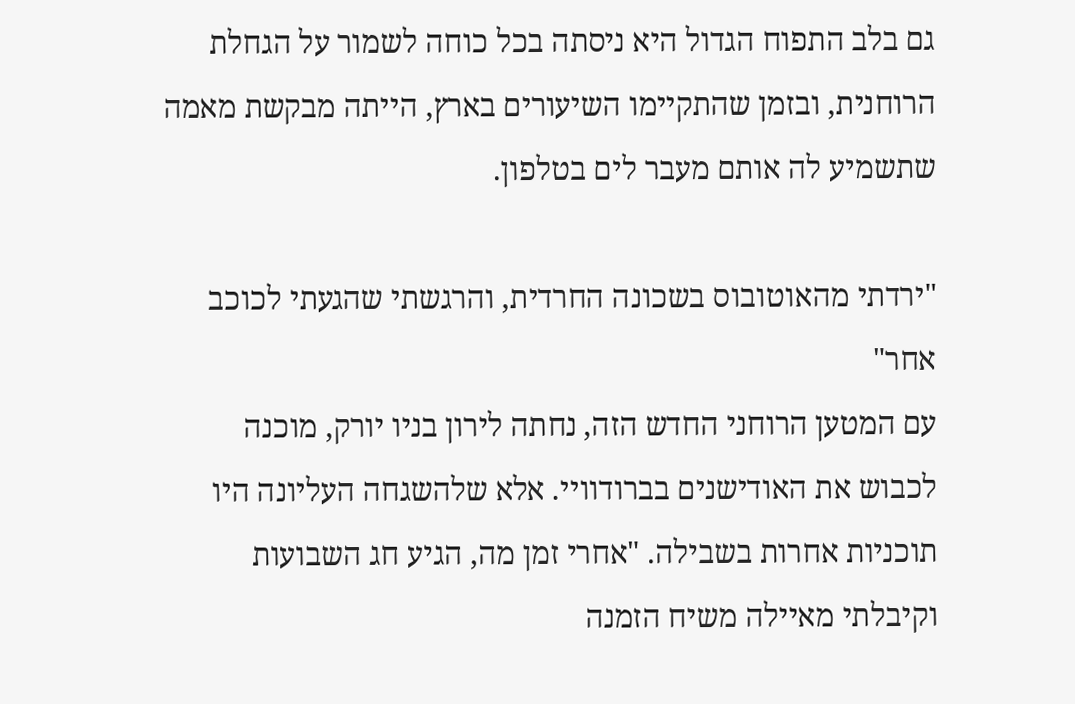גם בלב התפוח הגדול היא ניסתה בכל כוחה לשמור על הגחלת הרוחנית, ובזמן שהתקיימו השיעורים בארץ, הייתה מבקשת מאמה שתשמיע לה אותם מעבר לים בטלפון.

"ירדתי מהאוטובוס בשכונה החרדית, והרגשתי שהגעתי לכוכב אחר"
עם המטען הרוחני החדש הזה, נחתה לירון בניו יורק, מוכנה לכבוש את האודישנים בברודוויי. אלא שלהשגחה העליונה היו תוכניות אחרות בשבילה. "אחרי זמן מה, הגיע חג השבועות וקיבלתי מאיילה משיח הזמנה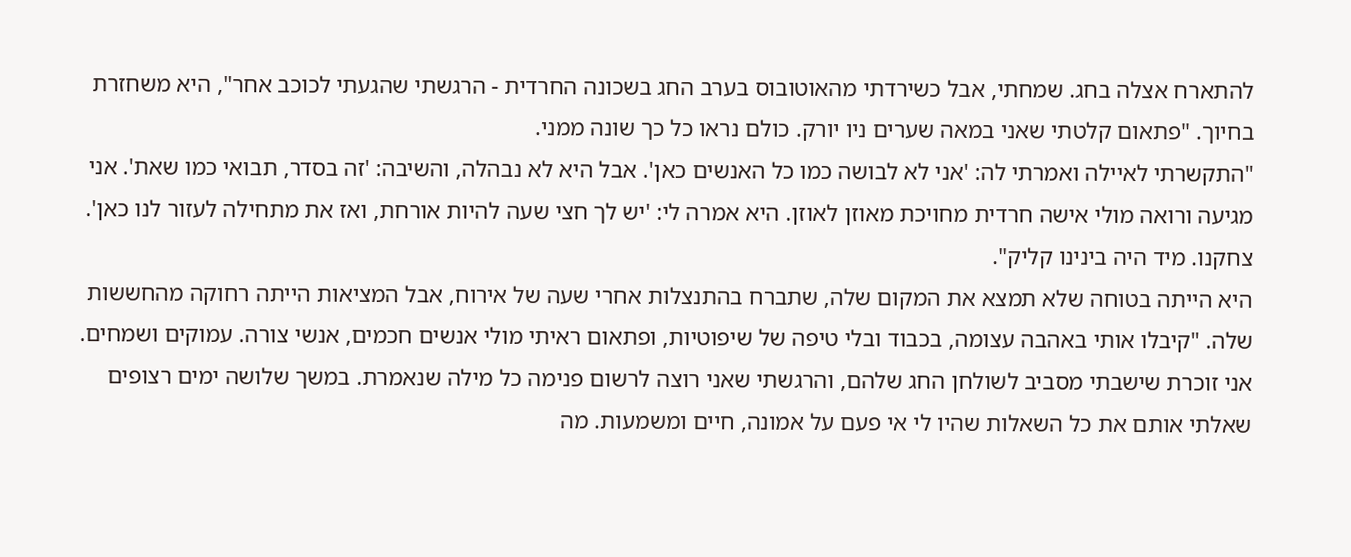להתארח אצלה בחג. שמחתי, אבל כשירדתי מהאוטובוס בערב החג בשכונה החרדית - הרגשתי שהגעתי לכוכב אחר", היא משחזרת בחיוך. "פתאום קלטתי שאני במאה שערים ניו יורק. כולם נראו כל כך שונה ממני.
"התקשרתי לאיילה ואמרתי לה: 'אני לא לבושה כמו כל האנשים כאן'. אבל היא לא נבהלה, והשיבה: 'זה בסדר, תבואי כמו שאת'. אני מגיעה ורואה מולי אישה חרדית מחויכת מאוזן לאוזן. היא אמרה לי: 'יש לך חצי שעה להיות אורחת, ואז את מתחילה לעזור לנו כאן'. צחקנו. מיד היה בינינו קליק".
היא הייתה בטוחה שלא תמצא את המקום שלה, שתברח בהתנצלות אחרי שעה של אירוח, אבל המציאות הייתה רחוקה מהחששות שלה. "קיבלו אותי באהבה עצומה, בכבוד ובלי טיפה של שיפוטיות, ופתאום ראיתי מולי אנשים חכמים, אנשי צורה. עמוקים ושמחים. אני זוכרת שישבתי מסביב לשולחן החג שלהם, והרגשתי שאני רוצה לרשום פנימה כל מילה שנאמרת. במשך שלושה ימים רצופים שאלתי אותם את כל השאלות שהיו לי אי פעם על אמונה, חיים ומשמעות. מה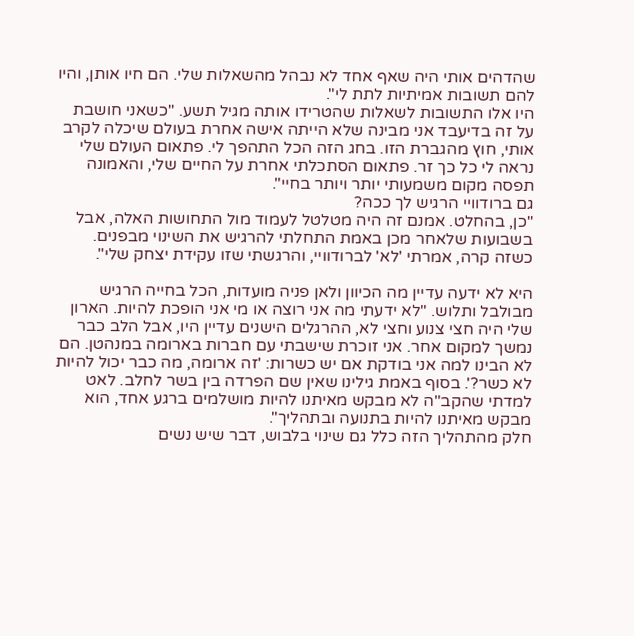שהדהים אותי היה שאף אחד לא נבהל מהשאלות שלי. הם חיו אותן, והיו להם תשובות אמיתיות לתת לי".
היו אלו התשובות לשאלות שהטרידו אותה מגיל תשע. "כשאני חושבת על זה בדיעבד אני מבינה שלא הייתה אישה אחרת בעולם שיכלה לקרב אותי, חוץ מהגברת הזו. בחג הזה הכל התהפך לי. פתאום העולם שלי נראה לי כל כך זר. פתאום הסתכלתי אחרת על החיים שלי, והאמונה תפסה מקום משמעותי יותר ויותר בחיי".
גם ברודוויי הרגיש לך ככה?
"כן, בהחלט. אמנם זה היה מטלטל לעמוד מול התחושות האלה, אבל בשבועות שלאחר מכן באמת התחלתי להרגיש את השינוי מבפנים. כשזה קרה, אמרתי 'לא' לברודוויי, והרגשתי שזו עקידת יצחק שלי".

היא לא ידעה עדיין מה הכיוון ולאן פניה מועדות, הכל בחייה הרגיש מבולבל ותלוש. "לא ידעתי מה אני רוצה או מי אני הופכת להיות. הארון שלי היה חצי צנוע וחצי לא, ההרגלים הישנים עדיין היו, אבל הלב כבר נמשך למקום אחר. אני זוכרת שישבתי עם חברות בארומה במנהטן. הם לא הבינו למה אני בודקת אם יש כשרות: 'זה ארומה, מה כבר יכול להיות לא כשר?'. בסוף באמת גילינו שאין שם הפרדה בין בשר לחלב. לאט למדתי שהקב"ה לא מבקש מאיתנו להיות מושלמים ברגע אחד, הוא מבקש מאיתנו להיות בתנועה ובתהליך".
חלק מהתהליך הזה כלל גם שינוי בלבוש, דבר שיש נשים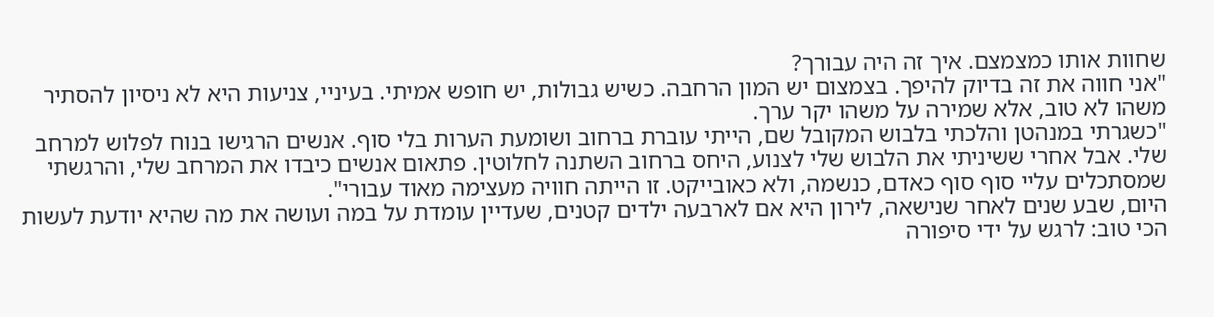שחוות אותו כמצמצם. איך זה היה עבורך?
"אני חווה את זה בדיוק להיפך. בצמצום יש המון הרחבה. כשיש גבולות, יש חופש אמיתי. בעיניי, צניעות היא לא ניסיון להסתיר משהו לא טוב, אלא שמירה על משהו יקר ערך.
"כשגרתי במנהטן והלכתי בלבוש המקובל שם, הייתי עוברת ברחוב ושומעת הערות בלי סוף. אנשים הרגישו בנוח לפלוש למרחב שלי. אבל אחרי ששיניתי את הלבוש שלי לצנוע, היחס ברחוב השתנה לחלוטין. פתאום אנשים כיבדו את המרחב שלי, והרגשתי שמסתכלים עליי סוף סוף כאדם, כנשמה, ולא כאובייקט. זו הייתה חוויה מעצימה מאוד עבורי".
היום, שבע שנים לאחר שנישאה, לירון היא אם לארבעה ילדים קטנים, שעדיין עומדת על במה ועושה את מה שהיא יודעת לעשות הכי טוב: לרגש על ידי סיפורה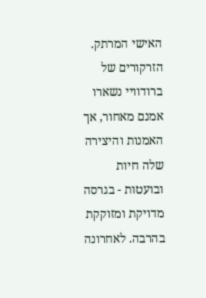האישי המרתק. הזרקורים של ברודוויי נשארו אמנם מאחור, אך האמנות והיצירה שלה חיות ובועטות - בגרסה מדויקת ומזוקקת בהרבה. לאחרונה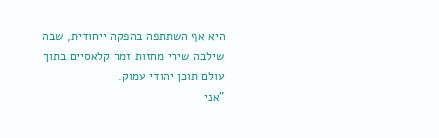היא אף השתתפה בהפקה ייחודית, שבה שילבה שירי מחזות זמר קלאסיים בתוך עולם תוכן יהודי עמוק.
"אני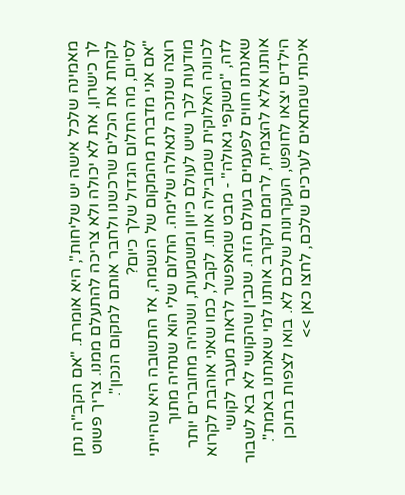מאמינה שלכל אישה יש שליחות", היא אומרת. "אם הקב"ה נתן לך כישרון, את לא יכולה ולא צריכה להתעלם ממנו. צריך פשוט לקחת את הכלים שרכשנו ולחבר אותם למקום הנכון".
לסיום, מה החלום הגדול שלך כיום?
"אם אני מדברת מהמקום של הנשמה, אז התשובה היא שהייתי רוצה שנזכה לגאולה שלימה. החלום שלי הוא שנחיה מתוך מודעות לכך שיש לעולם כיוון ומשמעות, ושנהיה מחוברים יותר לכוונה האלוקית שמובילה אותו. לקבל, כמו שאני אוהבת לקרוא לזה, "משקפי גאולה" - מבט שמאפשר לראות מעבר לקושי שאנחנו חווים לפעמים בעולם הזה. שנבין שהקושי לא בא לשבור אותנו אלא להצמיח, לרומם ולקרב אותנו למי שאנחנו באמת".
הילדים יצאו לחופש, העקרונות שלכם לא. בואו לצפות בתוכן איכותי שמתאים לערכים שלכם, לחצו כאן >>